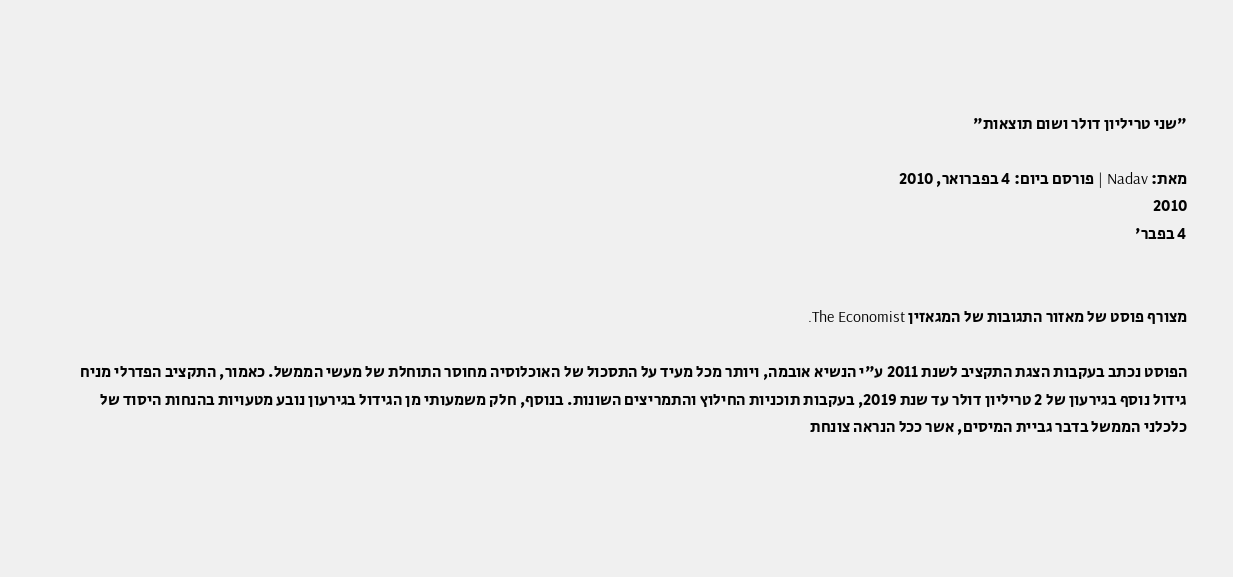"שני טריליון דולר ושום תוצאות"

מאת: Nadav | פורסם ביום: 4 בפברואר, 2010
2010
4 בפבר'


מצורף פוסט של מאזור התגובות של המגאזין The Economist.

הפוסט נכתב בעקבות הצגת התקציב לשנת 2011 ע"י הנשיא אובמה, ויותר מכל מעיד על התסכול של האוכלוסיה מחוסר התוחלת של מעשי הממשל. כאמור, התקציב הפדרלי מניח גידול נוסף בגירעון של 2 טריליון דולר עד שנת 2019, בעקבות תוכניות החילוץ והתמריצים השונות. בנוסף, חלק משמעותי מן הגידול בגירעון נובע מטעויות בהנחות היסוד של כלכלני הממשל בדבר גביית המיסים, אשר ככל הנראה צונחת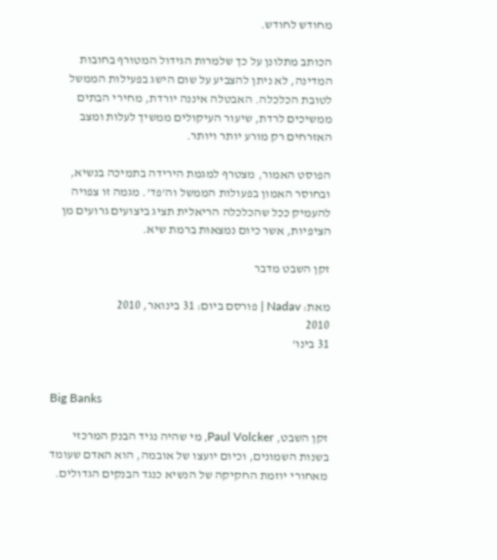מחודש לחודש.

הכותב מתלונן על כך שלמרות הגידול המטורף בחובות המדינה, לא ניתן להצביע על שום הישג בפעילות הממשל לטובת הכלכלה. האבטלה איננה יורדת, מחירי הבתים ממשיכים לרדת, שיעור העיקולים ממשיך לעלות ומצב האזרחים רק מורע יותר ויותר.

הפוסט האמור, מצטרף למגמת הירידה בתמיכה בנשיא, ובחוסר האמון בפעולות הממשל וה'פד'. מגמה זו צפויה להעמיק ככל שהכלכלה הריאלית תציג ביצועים גרועים מן הציפיות, אשר כיום נמצאות ברמת שיא.

זקן השבט מדבר

מאת: Nadav | פורסם ביום: 31 בינואר, 2010
2010
31 בינו'


Big Banks

זקן השבט, Paul Volcker, מי שהיה נגיד הבנק המרכזי בשנות השמונים, וכיום יועצו של אובמה, הוא האדם שעומד מאחורי יוזמת החקיקה של הנשיא כנגד הבנקים הגדולים.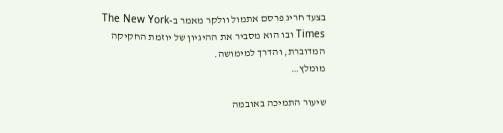בצעד חריג פרסם אתמול וולקר מאמר ב-The New York Times ובו הוא מסביר את ההיגיון של יוזמת החקיקה המדוברת, והדרך למימושה.
מומלץ…

שיעור התמיכה באובמה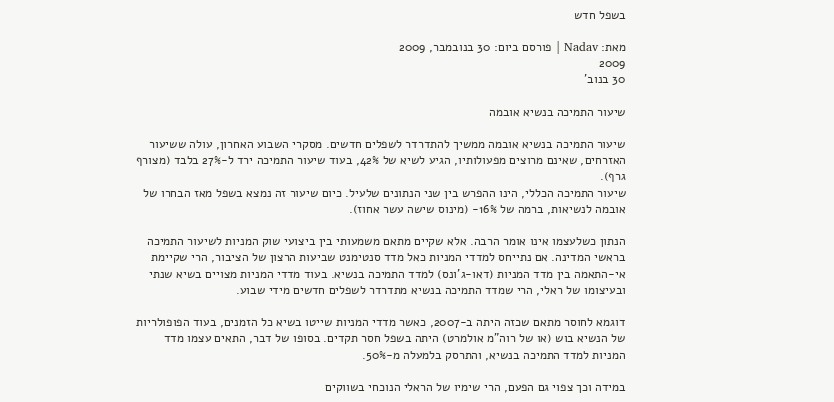בשפל חדש

מאת: Nadav | פורסם ביום: 30 בנובמבר, 2009
2009
30 בנוב'

שיעור התמיכה בנשיא אובמה

שיעור התמיכה בנשיא אובמה ממשיך להתדרדר לשפלים חדשים. מסקרי השבוע האחרון, עולה ששיעור האזרחים, שאינם מרוצים מפעולותיו, הגיע לשיא של 42%, בעוד שיעור התמיכה ירד ל-27% בלבד (מצורף גרף).
שיעור התמיכה הכללי, הינו ההפרש בין שני הנתונים שלעיל. כיום שיעור זה נמצא בשפל מאז הבחרו של אובמה לנשיאות, ברמה של 16%- (מינוס שישה עשר אחוז).

הנתון כשלעצמו אינו אומר הרבה. אלא שקיים מתאם משמעותי בין ביצועי שוק המניות לשיעור התמיכה בראשי המדינה. אם נתייחס למדדי המניות כאל מדד סנטימנט שביעות הרצון של הציבור, הרי שקיימת אי-התאמה בין מדד המניות (דאו-ג'ונס) למדד התמיכה בנשיא. בעוד מדדי המניות מצויים בשיא שנתי ובעיצומו של ראלי, הרי שמדד התמיכה בנשיא מתדרדר לשפלים חדשים מידי שבוע.

דוגמא לחוסר מתאם שכזה היתה ב-2007, כאשר מדדי המניות שייטו בשיא כל הזמנים, בעוד הפופולריות של הנשיא בוש (או של רוה"מ אולמרט) היתה בשפל חסר תקדים. בסופו של דבר, התאים עצמו מדד המניות למדד התמיכה בנשיא, והתרסק בלמעלה מ-50%.

במידה וכך צפוי גם הפעם, הרי שימיו של הראלי הנוכחי בשווקים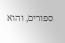ספורים, והוא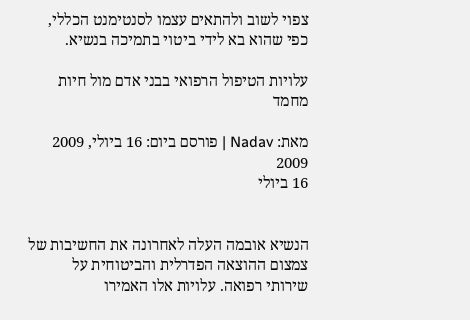צפוי לשוב ולהתאים עצמו לסנטימנט הכללי, כפי שהוא בא לידי ביטוי בתמיכה בנשיא.

עלויות הטיפול הרפואי בבני אדם מול חיות מחמד

מאת: Nadav | פורסם ביום: 16 ביולי, 2009
2009
16 ביולי


הנשיא אובמה העלה לאחרונה את החשיבות של צמצום ההוצאה הפדרלית והביטוחית על שירותי רפואה. עלויות אלו האמירו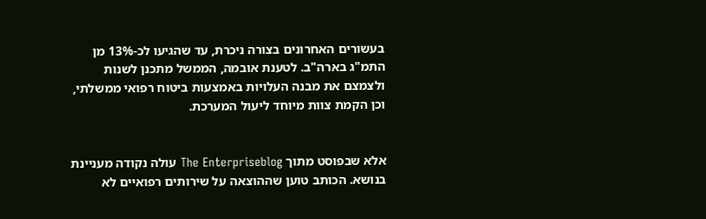בעשורים האחרונים בצורה ניכרת, עד שהגיעו לכ-13% מן התמ"ג בארה"ב. לטענת אובמה, הממשל מתכנן לשנות ולצמצם את מבנה העלויות באמצעות ביטוח רפואי ממשלתי, וכן הקמת צוות מיוחד ליעול המערכת.


אלא שבפוסט מתוך The Enterpriseblog עולה נקודה מעניינת בנושא. הכותב טוען שההוצאה על שירותים רפואיים לא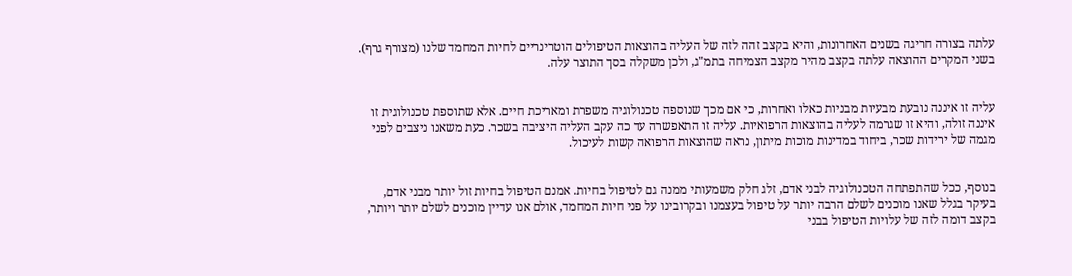עלתה בצורה חריגה בשנים האחרונות, והיא בקצב זהה לזה של העליה בהוצאות הטיפולים הוטרינריים לחיות המחמד שלנו (מצורף גרף). בשני המקרים ההוצאה עלתה בקצב מהיר מקצב הצמיחה בתמ"ג, ולכן משקלה בסך התוצר עלה.


עליה זו איננה נובעת מבעיות מבניות כאלו ואחרות, כי אם מכך שנוספה טכנולוגיה משפרת ומאריכת חיים. אלא שתוספת טכנולוגית זו איננה זולה, והיא זו שגרמה לעליה בהוצאות הרפואיות. עליה זו התאפשרה עד כה עקב העליה היציבה בשכר. כעת משאנו ניצבים לפני מגמה של ירידות שכר, ביחוד במדינות מוכות מיתון, נראה שהוצאות הרפואה קשות לעיכול.


בנוסף, ככל שהתפתחה הטכנולוגיה לבני אדם, זלג חלק משמעותי ממנה גם לטיפול בחיות. אמנם הטיפול בחיות זול יותר מבני אדם, בעיקר בגלל שאנו מוכנים לשלם הרבה יותר על טיפול בעצמנו ובקרובינו על פני חיות המחמד, אולם אנו עדיין מוכנים לשלם יותר ויותר, בקצב דומה לזה של עלויות הטיפול בבני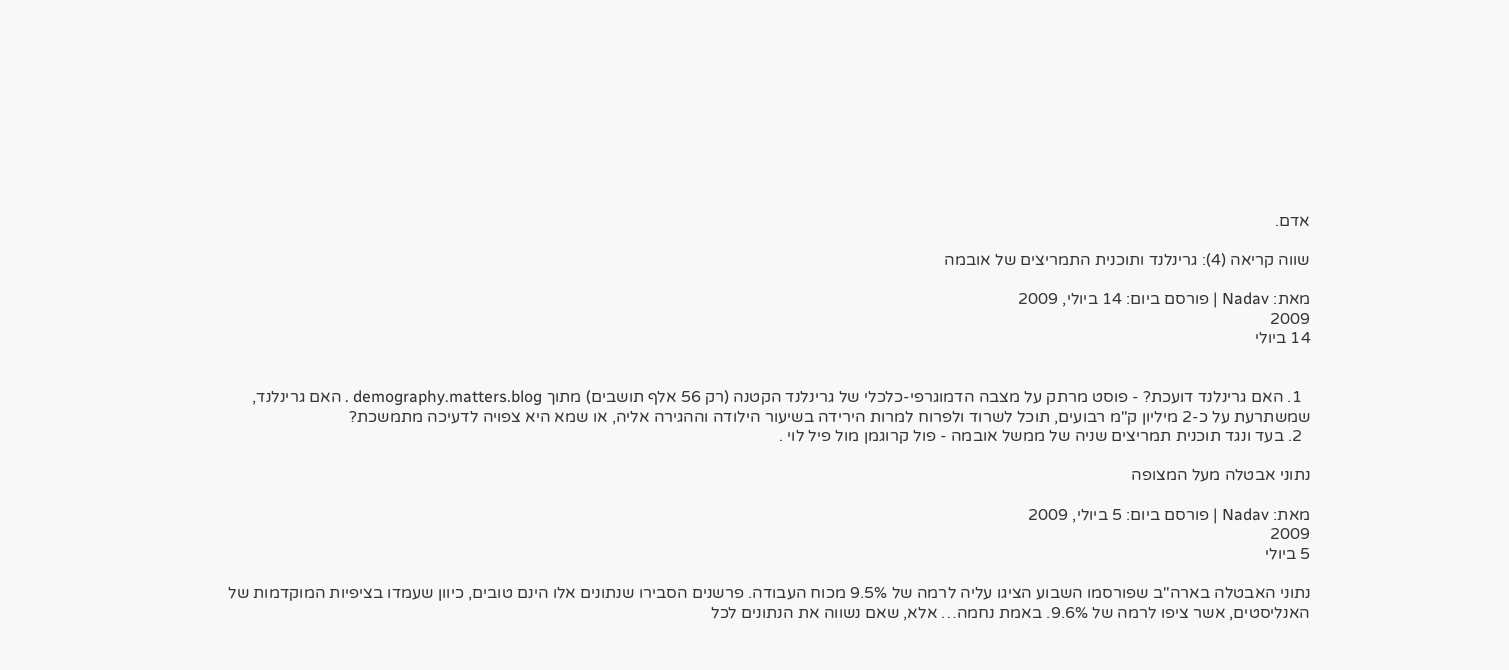אדם.

שווה קריאה (4): גרינלנד ותוכנית התמריצים של אובמה

מאת: Nadav | פורסם ביום: 14 ביולי, 2009
2009
14 ביולי


  1. האם גרינלנד דועכת? - פוסט מרתק על מצבה הדמוגרפי-כלכלי של גרינלנד הקטנה (רק 56 אלף תושבים) מתוך demography.matters.blog . האם גרינלנד, שמשתרעת על כ-2 מיליון ק"מ רבועים, תוכל לשרוד ולפרוח למרות הירידה בשיעור הילודה וההגירה אליה, או שמא היא צפויה לדעיכה מתמשכת?
  2. בעד ונגד תוכנית תמריצים שניה של ממשל אובמה - פול קרוגמן מול פיל לוי .

נתוני אבטלה מעל המצופה

מאת: Nadav | פורסם ביום: 5 ביולי, 2009
2009
5 ביולי

נתוני האבטלה בארה"ב שפורסמו השבוע הציגו עליה לרמה של 9.5% מכוח העבודה. פרשנים הסבירו שנתונים אלו הינם טובים, כיוון שעמדו בציפיות המוקדמות של האנליסטים, אשר ציפו לרמה של 9.6%. באמת נחמה… אלא, שאם נשווה את הנתונים לכל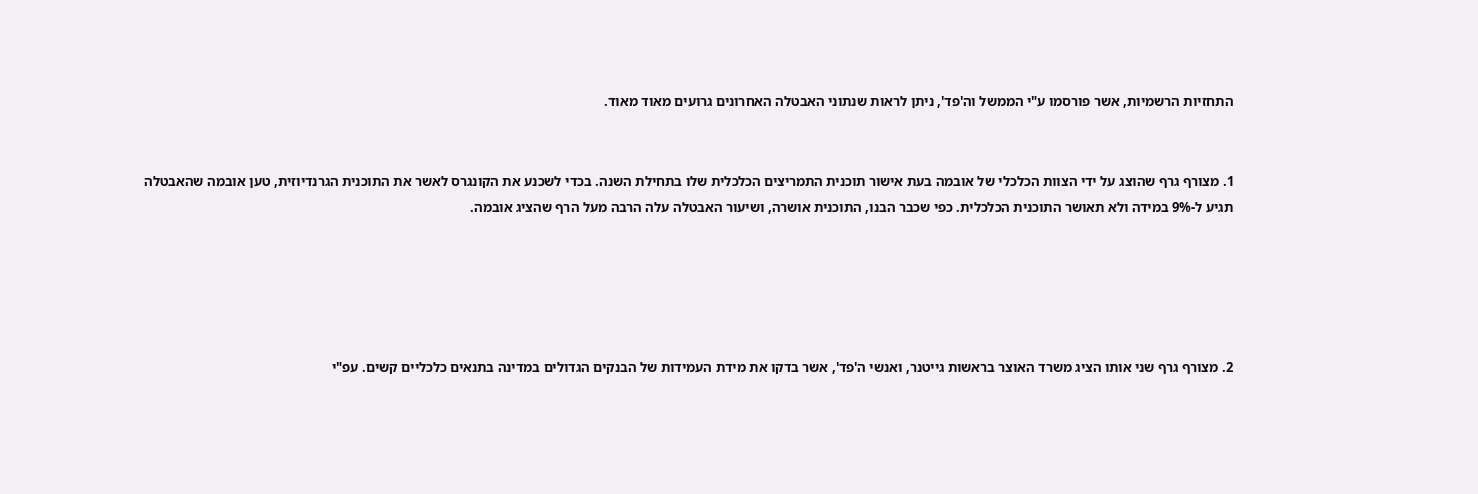התחזיות הרשמיות, אשר פורסמו ע"י הממשל וה'פד', ניתן לראות שנתוני האבטלה האחרונים גרועים מאוד מאוד.


1. מצורף גרף שהוצג על ידי הצוות הכלכלי של אובמה בעת אישור תוכנית התמריצים הכלכלית שלו בתחילת השנה. בכדי לשכנע את הקונגרס לאשר את התוכנית הגרנדיוזית, טען אובמה שהאבטלה תגיע ל-9% במידה ולא תאושר התוכנית הכלכלית. כפי שכבר הבנו, התוכנית אושרה, ושיעור האבטלה עלה הרבה מעל הרף שהציג אובמה.





2. מצורף גרף שני אותו הציג משרד האוצר בראשות גייטנר, ואנשי ה'פד', אשר בדקו את מידת העמידות של הבנקים הגדולים במדינה בתנאים כלכליים קשים. עפ"י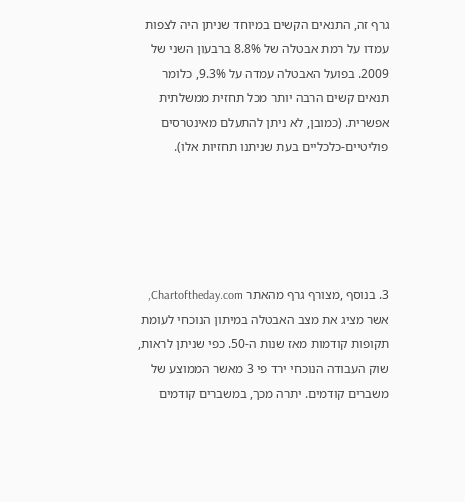גרף זה, התנאים הקשים במיוחד שניתן היה לצפות עמדו על רמת אבטלה של 8.8% ברבעון השני של 2009. בפועל האבטלה עמדה על 9.3%, כלומר תנאים קשים הרבה יותר מכל תחזית ממשלתית אפשרית. (כמובן, לא ניתן להתעלם מאינטרסים פוליטיים-כלכליים בעת שניתנו תחזיות אלו).





3. בנוסף ,מצורף גרף מהאתר Chartoftheday.com, אשר מציג את מצב האבטלה במיתון הנוכחי לעומת תקופות קודמות מאז שנות ה-50. כפי שניתן לראות, שוק העבודה הנוכחי ירד פי 3 מאשר הממוצע של משברים קודמים. יתרה מכך, במשברים קודמים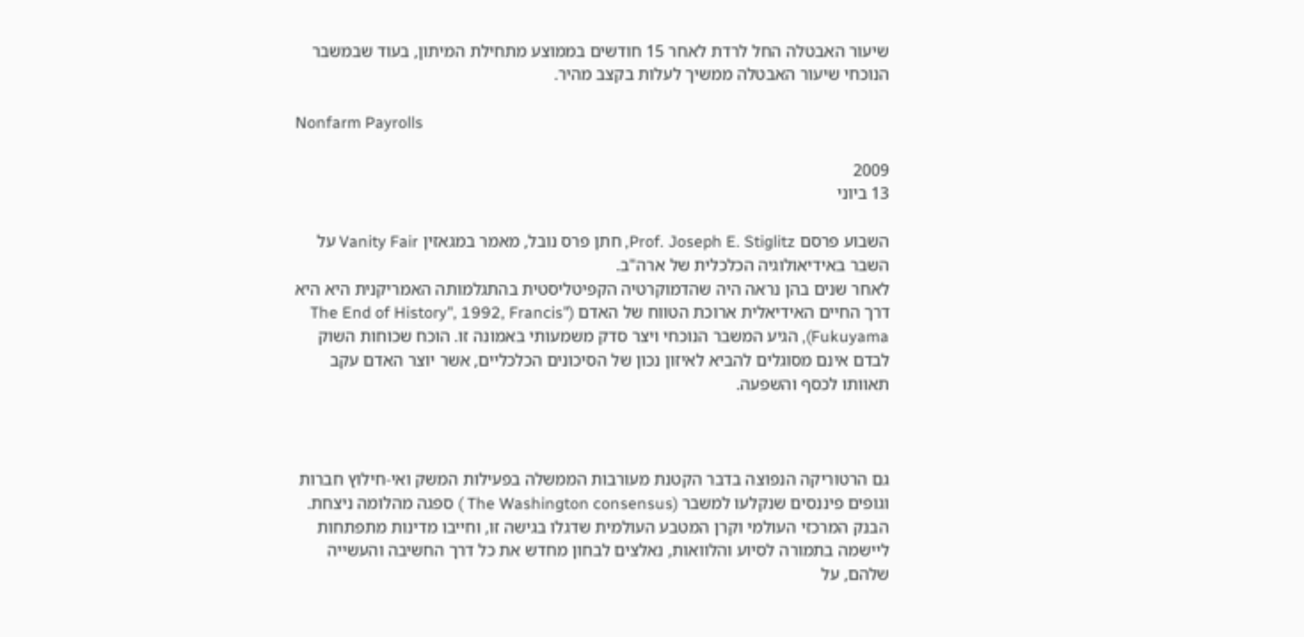שיעור האבטלה החל לרדת לאחר 15 חודשים בממוצע מתחילת המיתון, בעוד שבמשבר הנוכחי שיעור האבטלה ממשיך לעלות בקצב מהיר.

Nonfarm Payrolls

2009
13 ביוני

השבוע פרסם Prof. Joseph E. Stiglitz, חתן פרס נובל, מאמר במגאזין Vanity Fair על השבר באידיאולוגיה הכלכלית של ארה"ב.
לאחר שנים בהן נראה היה שהדמוקרטיה הקפיטליסטית בהתגלמותה האמריקנית היא היא דרך החיים האידיאלית ארוכת הטווח של האדם ("The End of History", 1992, Francis Fukuyama), הגיע המשבר הנוכחי ויצר סדק משמעותי באמונה זו. הוכח שכוחות השוק לבדם אינם מסוגלים להביא לאיזון נכון של הסיכונים הכלכליים, אשר יוצר האדם עקב תאוותו לכסף והשפעה.



גם הרטוריקה הנפוצה בדבר הקטנת מעורבות הממשלה בפעילות המשק ואי-חילוץ חברות וגופים פיננסים שנקלעו למשבר (The Washington consensus ) ספגה מהלומה ניצחת. הבנק המרכזי העולמי וקרן המטבע העולמית שדגלו בגישה זו, וחייבו מדינות מתפתחות ליישמה בתמורה לסיוע והלוואות, נאלצים לבחון מחדש את כל דרך החשיבה והעשייה שלהם, על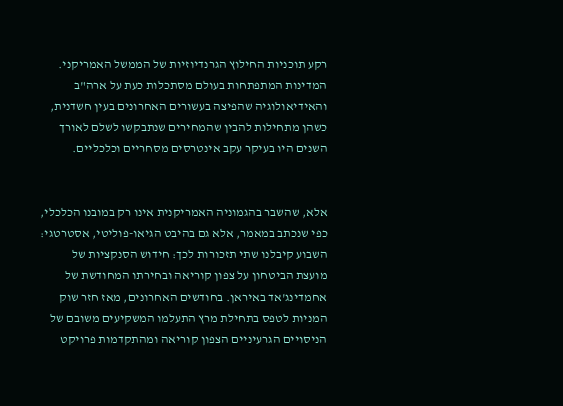רקע תוכניות החילוץ הגרנדיוזיות של הממשל האמריקני. המדינות המתפתחות בעולם מסתכלות כעת על ארה"ב והאידיאולוגיה שהפיצה בעשורים האחרונים בעין חשדנית, כשהן מתחילות להבין שהמחירים שנתבקשו לשלם לאורך השנים היו בעיקר עקב אינטרסים מסחריים וכלכליים.


אלא, שהשבר בהגמוניה האמריקנית אינו רק במובנו הכלכלי, כפי שנכתב במאמר, אלא גם בהיבט הגיאו-פוליטי, אסטרטגי: השבוע קיבלנו שתי תזכורות לכך: חידוש הסנקציות של מועצת הביטחון על צפון קוריאה ובחירתו המחודשת של אחמדינג'אד באיראן. בחודשים האחרונים, מאז חזר שוק המניות לטפס בתחילת מרץ התעלמו המשקיעים משובם של הניסויים הגרעיניים הצפון קוריאה ומהתקדמות פרויקט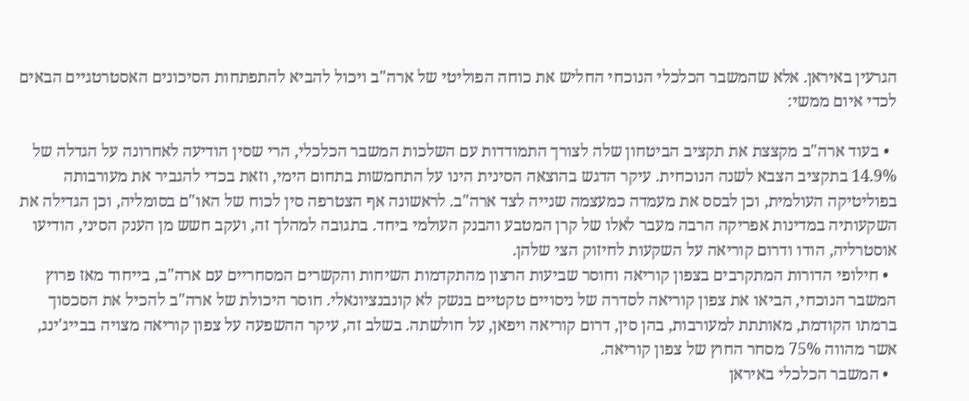הגרעין באיראן. אלא שהמשבר הכלכלי הנוכחי החליש את כוחה הפוליטי של ארה"ב ויכול להביא להתפתחות הסיכונים האסטרטגיים הבאים לכדי איום ממשי:

  • בעוד ארה"ב מקצצת את תקציב הביטחון שלה לצורך התמודדות עם השלכות המשבר הכלכלי, הרי שסין הודיעה לאחרונה על הגדלה של 14.9% בתקציב הצבא לשנה הנוכחית. עיקר הדגש בהוצאה הסינית הינו על התחמשות בתחום הימי, וזאת בכדי להגביר את מעורבותה בפוליטיקה העולמית, וכן לבסס את מעמדה כמעצמה שנייה לצד ארה"ב. לראשונה אף הצטרפה סין לכוח של האו"ם בסומליה, וכן הגדילה את השקעותיה במדינות אפריקה הרבה מעבר לאלו של קרן המטבע והבנק העולמי ביחד. בתגובה למהלך זה, ועקב חשש מן הענק הסיני, הודיעו אוסטרליה, הודו ודרום קוריאה על השקעות לחיזוק הצי שלהן.
  • חילופי הדורות המתקרבים בצפון קוריאה וחוסר שביעות הרצון מהתקדמות השיחות והקשרים המסחריים עם ארה"ב, בייחוד מאז פרוץ המשבר הנוכחי, הביאו את צפון קוריאה לסדרה של ניסויים טקטיים בנשק לא קונבנציונאלי. חוסר היכולת של ארה"ב להכיל את הסכסוך ברמתו הקודמת, מאותתת למעורבות, בהן סין, דרום קוריאה ויפאן, על חולשתה. בשלב זה, עיקר ההשפעה על צפון קוריאה מצויה בבייג'ינג, אשר מהווה 75% מסחר החוץ של צפון קוריאה.
  • המשבר הכלכלי באיראן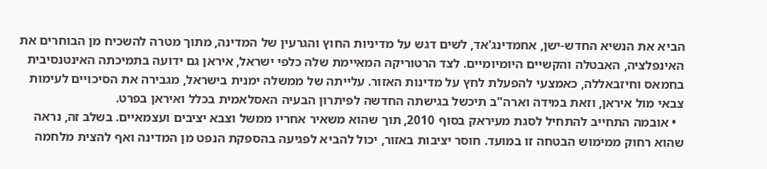הביא את הנשיא החדש-ישן, אחמדינג'אד, לשים דגש על מדיניות החוץ והגרעין של המדינה, מתוך מטרה להשכיח מן הבוחרים את האינפלציה, האבטלה והקשיים היומיומיים. לצד הרטוריקה המאיימת שלה כלפי ישראל, איראן גם ידועה בתמיכתה האינטנסיבית בחמאס וחיזבאללה, כאמצעי להפעלת לחץ על מדינות האזור. עלייתה של ממשלה ימנית בישראל, מגבירה את הסיכויים לעימות צבאי מול איראן, וזאת במידה וארה"ב תיכשל בגישתה החדשה לפיתרון הבעיה האסלאמית בכלל ואיראן בפרט.
  • אובמה התחייב להתחיל לסגת מעיראק בסוף 2010, תוך שהוא משאיר אחריו ממשל וצבא יציבים ועצמאיים. בשלב זה, נראה שהוא רחוק ממימוש הבטחה זו במועד. חוסר יציבות באזור, יכול להביא לפגיעה בהספקת הנפט מן המדינה ואף להצית מלחמה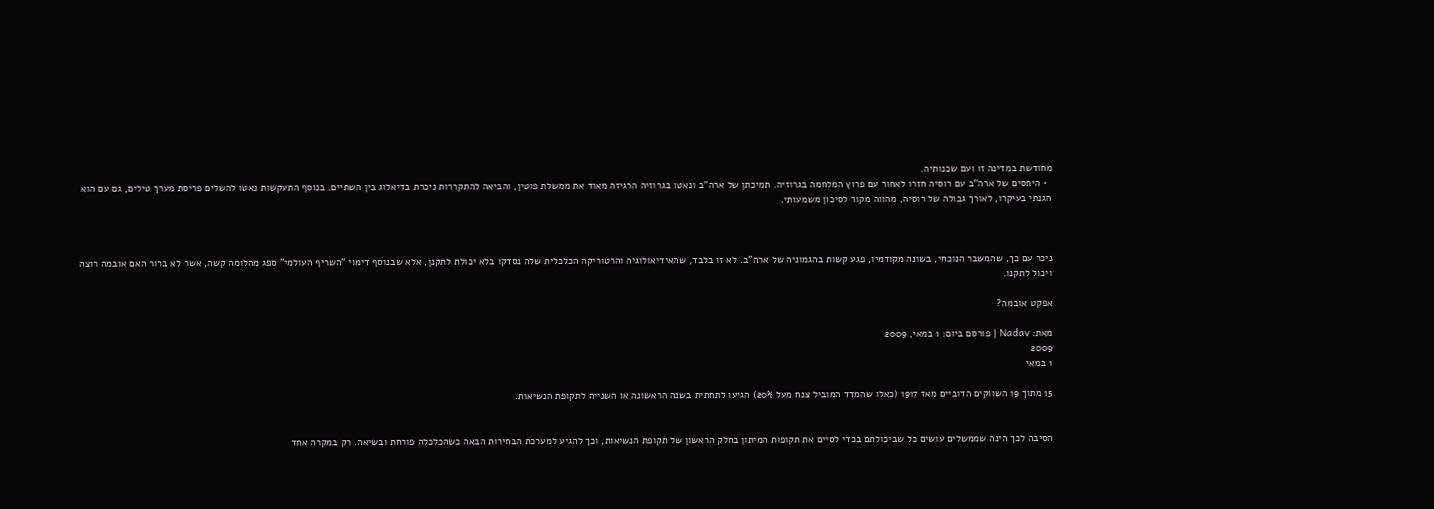מחודשת במדינה זו ועם שכנותיה.
  • היחסים של ארה"ב עם רוסיה חזרו לאחור עם פרוץ המלחמה בגרוזיה. תמיכתן של ארה"ב ונאטו בגרוזיה הרגיזה מאוד את ממשלת פוטין, והביאה להתקררות ניכרת בדיאלוג בין השתיים. בנוסף התעקשות נאטו להשלים פריסת מערך טילים, גם עם הוא הגנתי בעיקרו, לאורך גבולה של רוסיה, מהווה מקור לסיכון משמעותי.



ניכר עם כך, שהמשבר הנוכחי, בשונה מקודמיו, פגע קשות בהגמוניה של ארה"ב. לא זו בלבד, שהאידיאולוגיה והרטוריקה הכלכלית שלה נסדקו בלא יכולת לתקנן, אלא שבנוסף דימוי "השריף העולמי" ספג מהלומה קשה, אשר לא ברור האם אובמה רוצה ויכול לתקנו.

אפקט אובמה?

מאת: Nadav | פורסם ביום: 1 במאי, 2009
2009
1 במאי

15 מתוך 19 השווקים הדוביים מאז 1917 (כאלו שהמדד המוביל צנח מעל 20%) הגיעו לתחתית בשנה הראשונה או השנייה לתקופת הנשיאות.


הסיבה לכך הינה שממשלים עושים כל שביכולתם בכדי לסיים את תקופות המיתון בחלק הראשון של תקופת הנשיאות, וכך להגיע למערכת הבחירות הבאה כשהכלכלה פורחת ובשיאה. רק במקרה אחד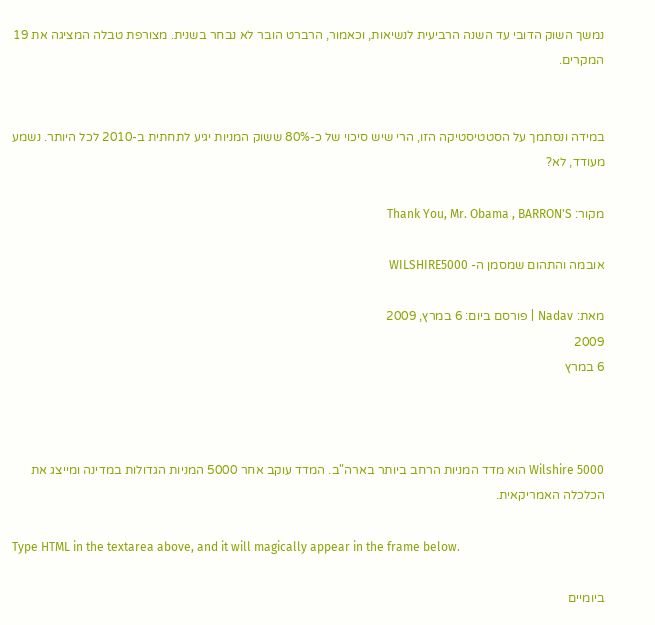נמשך השוק הדובי עד השנה הרביעית לנשיאות, וכאמור, הרברט הובר לא נבחר בשנית. מצורפת טבלה המציגה את 19 המקרים.


במידה ונסתמך על הסטטיסטיקה הזו, הרי שיש סיכוי של כ-80% ששוק המניות יגיע לתחתית ב-2010 לכל היותר. נשמע מעודד, לא?

מקור: Thank You, Mr. Obama , BARRON'S

אובמה והתהום שמסמן ה- WILSHIRE5000

מאת: Nadav | פורסם ביום: 6 במרץ, 2009
2009
6 במרץ



Wilshire 5000 הוא מדד המניות הרחב ביותר בארה"ב. המדד עוקב אחר 5000 המניות הגדולות במדינה ומייצג את הכלכלה האמריקאית.

Type HTML in the textarea above, and it will magically appear in the frame below.

ביומיים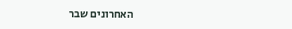האחרונים שבר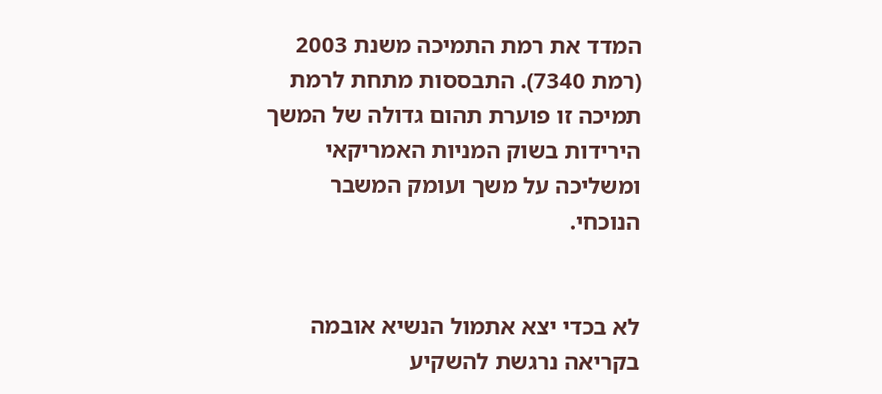המדד את רמת התמיכה משנת 2003 (רמת 7340). התבססות מתחת לרמת תמיכה זו פוערת תהום גדולה של המשך הירידות בשוק המניות האמריקאי ומשליכה על משך ועומק המשבר הנוכחי.


לא בכדי יצא אתמול הנשיא אובמה בקריאה נרגשת להשקיע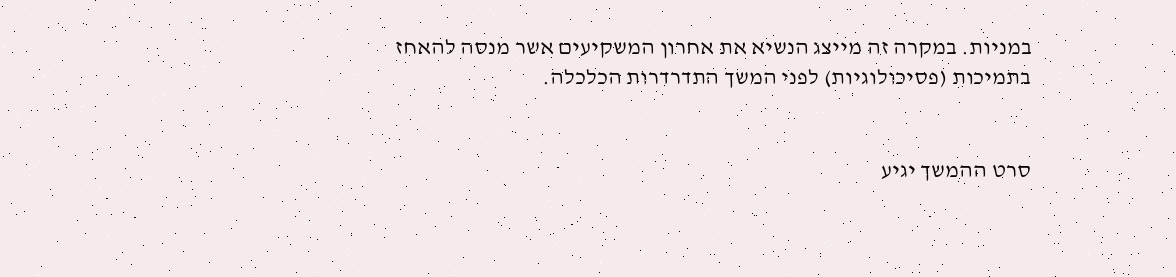במניות. במקרה זה מייצג הנשיא את אחרון המשקיעים אשר מנסה להאחז בתמיכות (פסיכולוגיות) לפני המשך התדרדרות הכלכלה.


סרט ההמשך יגיע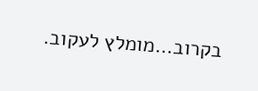בקרוב…מומלץ לעקוב.